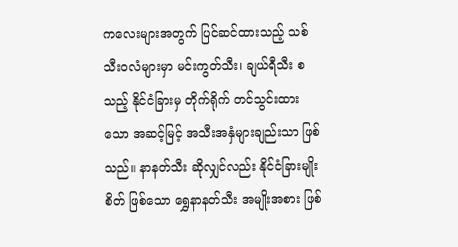ကလေးများအတွက် ပြင်ဆင်ထားသည့် သစ်သီးဝလံများမှာ မင်းကွတ်သီး၊ ချယ်ရီသီး စသည့် နိုင်ငံခြားမှ တိုက်ရိုက် တင်သွင်းထားသော အဆင့်မြင့် အသီးအနှံများချည်းသာ ဖြစ်သည်။ နာနတ်သီး ဆိုလျှင်လည်း နိုင်ငံခြားမျိုးစိတ် ဖြစ်သော ရွှေနာနတ်သီး အမျိုးအစား ဖြစ်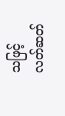သဖြင့် လတ်ဆတ်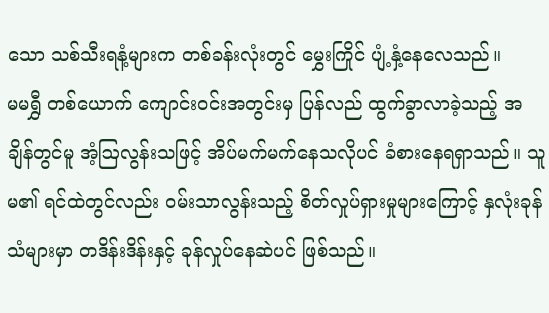သော သစ်သီးရနံ့များက တစ်ခန်းလုံးတွင် မွှေးကြိုင် ပျံ့နှံ့နေလေသည်။
မမရွှီ တစ်ယောက် ကျောင်းဝင်းအတွင်းမှ ပြန်လည် ထွက်ခွာလာခဲ့သည့် အချိန်တွင်မူ အံ့ဩလွန်းသဖြင့် အိပ်မက်မက်နေသလိုပင် ခံစားနေရရှာသည်။ သူမ၏ ရင်ထဲတွင်လည်း ဝမ်းသာလွန်းသည့် စိတ်လှုပ်ရှားမှုများကြောင့် နှလုံးခုန်သံများမှာ တဒိန်းဒိန်းနှင့် ခုန်လှုပ်နေဆဲပင် ဖြစ်သည်။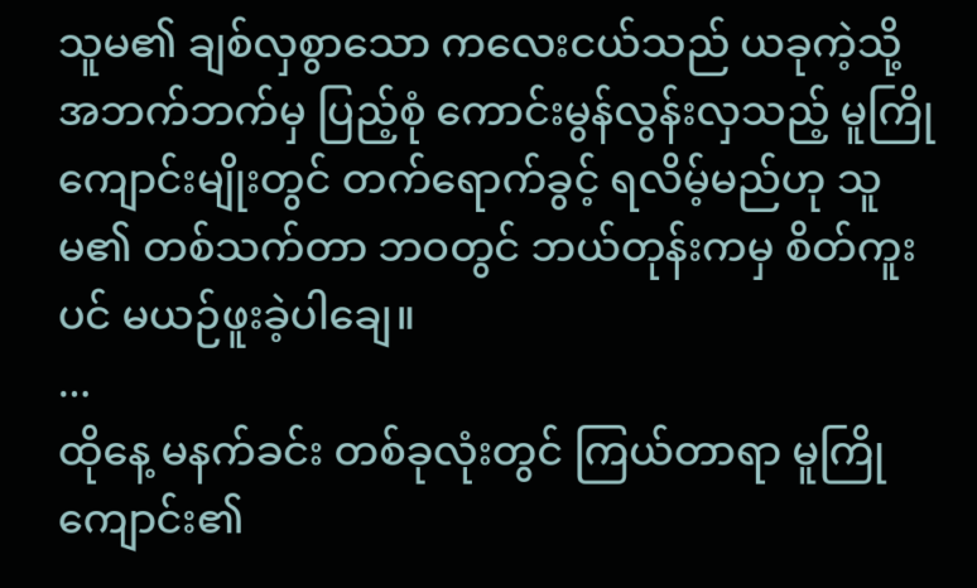သူမ၏ ချစ်လှစွာသော ကလေးငယ်သည် ယခုကဲ့သို့ အဘက်ဘက်မှ ပြည့်စုံ ကောင်းမွန်လွန်းလှသည့် မူကြိုကျောင်းမျိုးတွင် တက်ရောက်ခွင့် ရလိမ့်မည်ဟု သူမ၏ တစ်သက်တာ ဘဝတွင် ဘယ်တုန်းကမှ စိတ်ကူးပင် မယဉ်ဖူးခဲ့ပါချေ။
...
ထိုနေ့ မနက်ခင်း တစ်ခုလုံးတွင် ကြယ်တာရာ မူကြိုကျောင်း၏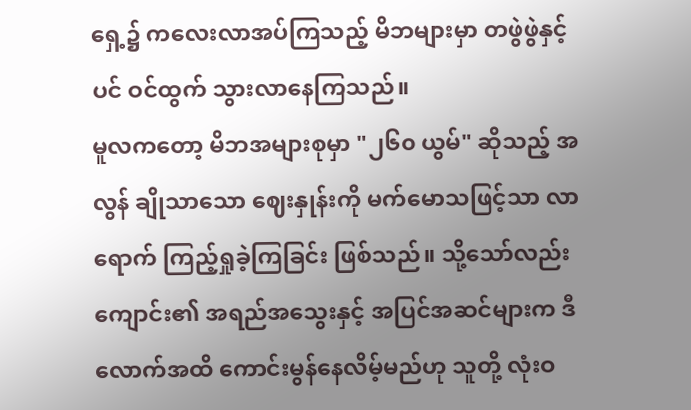ရှေ့၌ ကလေးလာအပ်ကြသည့် မိဘများမှာ တဖွဲဖွဲနှင့်ပင် ဝင်ထွက် သွားလာနေကြသည်။
မူလကတော့ မိဘအများစုမှာ "၂၆၀ ယွမ်" ဆိုသည့် အလွန် ချိုသာသော ဈေးနှုန်းကို မက်မောသဖြင့်သာ လာရောက် ကြည့်ရှုခဲ့ကြခြင်း ဖြစ်သည်။ သို့သော်လည်း ကျောင်း၏ အရည်အသွေးနှင့် အပြင်အဆင်များက ဒီလောက်အထိ ကောင်းမွန်နေလိမ့်မည်ဟု သူတို့ လုံးဝ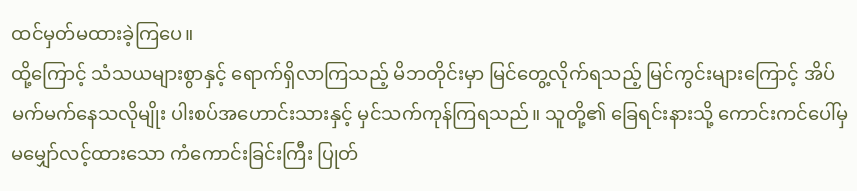ထင်မှတ်မထားခဲ့ကြပေ။
ထို့ကြောင့် သံသယများစွာနှင့် ရောက်ရှိလာကြသည့် မိဘတိုင်းမှာ မြင်တွေ့လိုက်ရသည့် မြင်ကွင်းများကြောင့် အိပ်မက်မက်နေသလိုမျိုး ပါးစပ်အဟောင်းသားနှင့် မှင်သက်ကုန်ကြရသည်။ သူတို့၏ ခြေရင်းနားသို့ ကောင်းကင်ပေါ်မှ မမျှော်လင့်ထားသော ကံကောင်းခြင်းကြီး ပြုတ်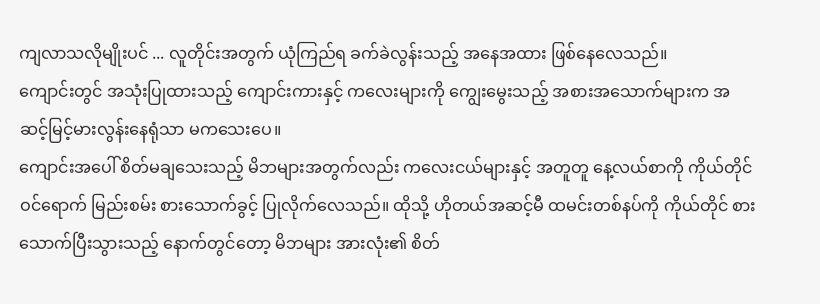ကျလာသလိုမျိုးပင် ... လူတိုင်းအတွက် ယုံကြည်ရ ခက်ခဲလွန်းသည့် အနေအထား ဖြစ်နေလေသည်။
ကျောင်းတွင် အသုံးပြုထားသည့် ကျောင်းကားနှင့် ကလေးများကို ကျွေးမွေးသည့် အစားအသောက်များက အဆင့်မြင့်မားလွန်းနေရုံသာ မကသေးပေ။
ကျောင်းအပေါ် စိတ်မချသေးသည့် မိဘများအတွက်လည်း ကလေးငယ်များနှင့် အတူတူ နေ့လယ်စာကို ကိုယ်တိုင် ဝင်ရောက် မြည်းစမ်း စားသောက်ခွင့် ပြုလိုက်လေသည်။ ထိုသို့ ဟိုတယ်အဆင့်မီ ထမင်းတစ်နပ်ကို ကိုယ်တိုင် စားသောက်ပြီးသွားသည့် နောက်တွင်တော့ မိဘများ အားလုံး၏ စိတ်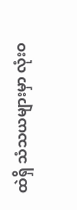ထဲရှိ သံသယများမှာ လုံးဝ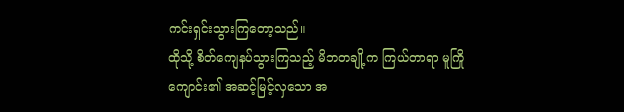ကင်းရှင်းသွားကြတော့သည်။
ထိုသို့ စိတ်ကျေနပ်သွားကြသည့် မိဘတချို့က ကြယ်တာရာ မူကြိုကျောင်း၏ အဆင့်မြင့်လှသော အ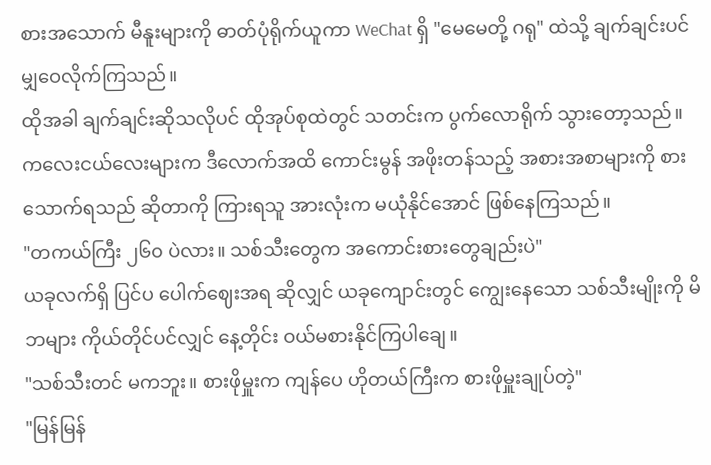စားအသောက် မီနူးများကို ဓာတ်ပုံရိုက်ယူကာ WeChat ရှိ "မေမေတို့ ဂရု" ထဲသို့ ချက်ချင်းပင် မျှဝေလိုက်ကြသည်။
ထိုအခါ ချက်ချင်းဆိုသလိုပင် ထိုအုပ်စုထဲတွင် သတင်းက ပွက်လောရိုက် သွားတော့သည်။ ကလေးငယ်လေးများက ဒီလောက်အထိ ကောင်းမွန် အဖိုးတန်သည့် အစားအစာများကို စားသောက်ရသည် ဆိုတာကို ကြားရသူ အားလုံးက မယုံနိုင်အောင် ဖြစ်နေကြသည်။
"တကယ်ကြီး ၂၆၀ ပဲလား။ သစ်သီးတွေက အကောင်းစားတွေချည်းပဲ"
ယခုလက်ရှိ ပြင်ပ ပေါက်ဈေးအရ ဆိုလျှင် ယခုကျောင်းတွင် ကျွေးနေသော သစ်သီးမျိုးကို မိဘများ ကိုယ်တိုင်ပင်လျှင် နေ့တိုင်း ဝယ်မစားနိုင်ကြပါချေ။
"သစ်သီးတင် မကဘူး။ စားဖိုမှူးက ကျန်ပေ ဟိုတယ်ကြီးက စားဖိုမှူးချုပ်တဲ့"
"မြန်မြန်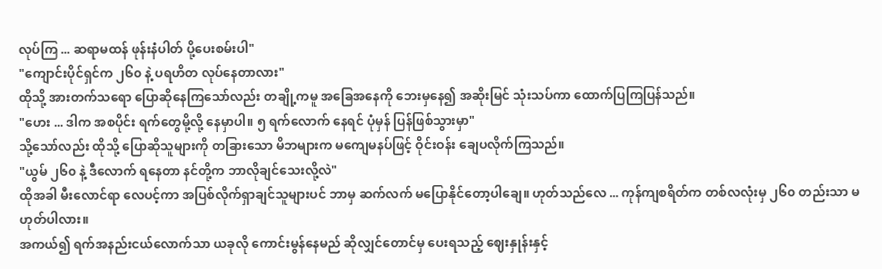လုပ်ကြ ... ဆရာမထန် ဖုန်းနံပါတ် ပို့ပေးစမ်းပါ"
"ကျောင်းပိုင်ရှင်က ၂၆၀ နဲ့ ပရဟိတ လုပ်နေတာလား"
ထိုသို့ အားတက်သရော ပြောဆိုနေကြသော်လည်း တချို့ကမူ အခြေအနေကို ဘေးမှနေ၍ အဆိုးမြင် သုံးသပ်ကာ ထောက်ပြကြပြန်သည်။
"ဟေး ... ဒါက အစပိုင်း ရက်တွေမို့လို့ နေမှာပါ။ ၅ ရက်လောက် နေရင် ပုံမှန် ပြန်ဖြစ်သွားမှာ"
သို့သော်လည်း ထိုသို့ ပြောဆိုသူများကို တခြားသော မိဘများက မကျေမနပ်ဖြင့် ဝိုင်းဝန်း ချေပလိုက်ကြသည်။
"ယွမ် ၂၆၀ နဲ့ ဒီလောက် ရနေတာ နင်တို့က ဘာလိုချင်သေးလို့လဲ"
ထိုအခါ မီးလောင်ရာ လေပင့်ကာ အပြစ်လိုက်ရှာချင်သူများပင် ဘာမှ ဆက်လက် မပြောနိုင်တော့ပါချေ။ ဟုတ်သည်လေ ... ကုန်ကျစရိတ်က တစ်လလုံးမှ ၂၆၀ တည်းသာ မဟုတ်ပါလား။
အကယ်၍ ရက်အနည်းငယ်လောက်သာ ယခုလို ကောင်းမွန်နေမည် ဆိုလျှင်တောင်မှ ပေးရသည့် ဈေးနှုန်းနှင့်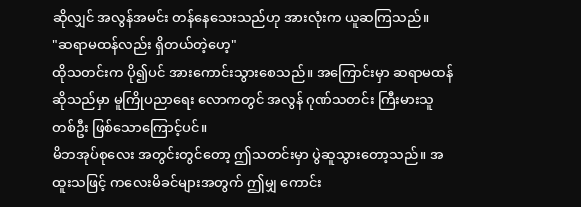ဆိုလျှင် အလွန်အမင်း တန်နေသေးသည်ဟု အားလုံးက ယူဆကြသည်။
"ဆရာမထန်လည်း ရှိတယ်တဲ့ဟေ့"
ထိုသတင်းက ပို၍ပင် အားကောင်းသွားစေသည်။ အကြောင်းမှာ ဆရာမထန် ဆိုသည်မှာ မူကြိုပညာရေး လောကတွင် အလွန် ဂုဏ်သတင်း ကြီးမားသူ တစ်ဦး ဖြစ်သောကြောင့်ပင်။
မိဘအုပ်စုလေး အတွင်းတွင်တော့ ဤသတင်းမှာ ပွဲဆူသွားတော့သည်။ အထူးသဖြင့် ကလေးမိခင်များအတွက် ဤမျှ ကောင်း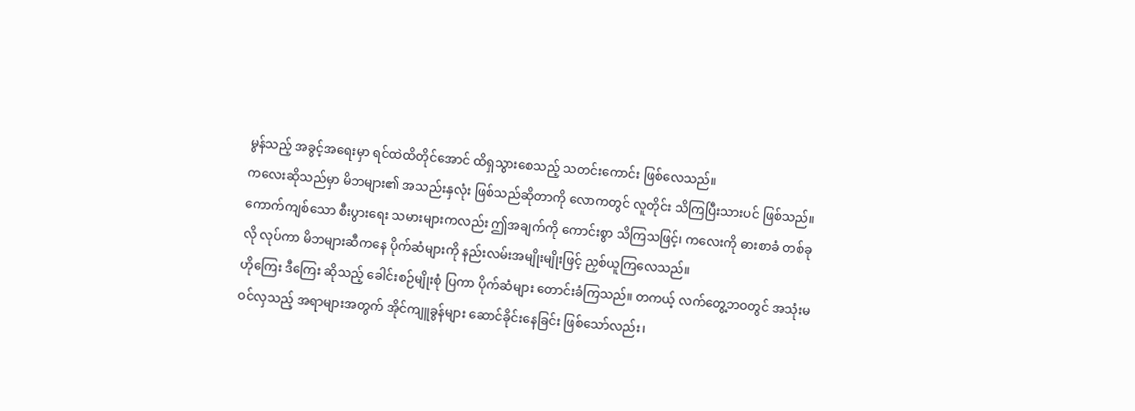မွန်သည့် အခွင့်အရေးမှာ ရင်ထဲထိတိုင်အောင် ထိရှသွားစေသည့် သတင်းကောင်း ဖြစ်လေသည်။
ကလေးဆိုသည်မှာ မိဘများ၏ အသည်းနှလုံး ဖြစ်သည်ဆိုတာကို လောကတွင် လူတိုင်း သိကြပြီးသားပင် ဖြစ်သည်။
ကောက်ကျစ်သော စီးပွားရေး သမားများကလည်း ဤအချက်ကို ကောင်းစွာ သိကြသဖြင့်၊ ကလေးကို ဓားစာခံ တစ်ခုလို လုပ်ကာ မိဘများဆီကနေ ပိုက်ဆံများကို နည်းလမ်းအမျိုးမျိုးဖြင့် ညှစ်ယူကြလေသည်။
ဟိုကြေး ဒီကြေး ဆိုသည့် ခေါင်းစဉ်မျိုးစုံ ပြကာ ပိုက်ဆံများ တောင်းခံကြသည်။ တကယ့် လက်တွေ့ဘဝတွင် အသုံးမဝင်လှသည့် အရာများအတွက် အိုင်ကျူခွန်များ ဆောင်ခိုင်းနေခြင်း ဖြစ်သော်လည်း၊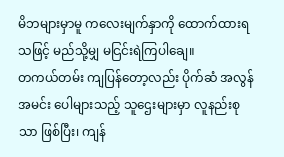မိဘများမှာမူ ကလေးမျက်နှာကို ထောက်ထားရသဖြင့် မည်သို့မျှ မငြင်းရဲကြပါချေ။
တကယ်တမ်း ကျပြန်တော့လည်း ပိုက်ဆံ အလွန်အမင်း ပေါများသည့် သူဌေးများမှာ လူနည်းစုသာ ဖြစ်ပြီး၊ ကျန်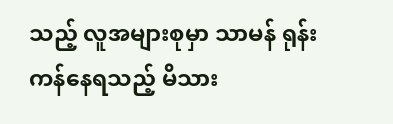သည့် လူအများစုမှာ သာမန် ရုန်းကန်နေရသည့် မိသား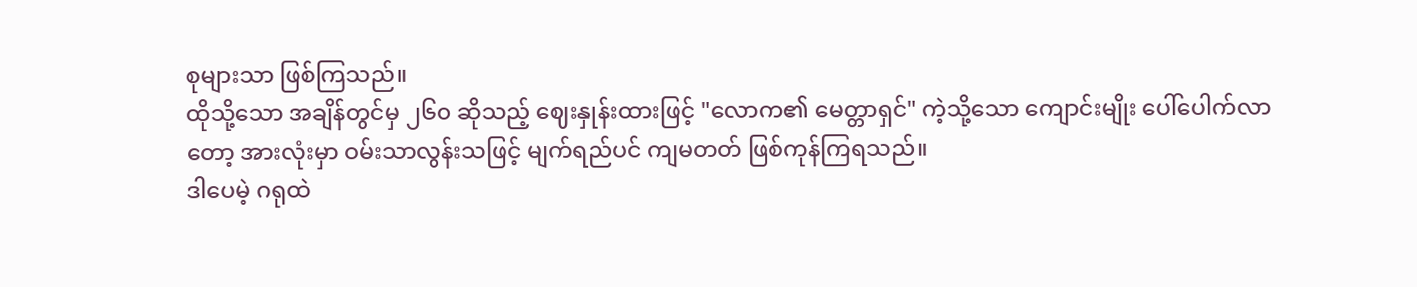စုများသာ ဖြစ်ကြသည်။
ထိုသို့သော အချိန်တွင်မှ ၂၆၀ ဆိုသည့် ဈေးနှုန်းထားဖြင့် "လောက၏ မေတ္တာရှင်" ကဲ့သို့သော ကျောင်းမျိုး ပေါ်ပေါက်လာတော့ အားလုံးမှာ ဝမ်းသာလွန်းသဖြင့် မျက်ရည်ပင် ကျမတတ် ဖြစ်ကုန်ကြရသည်။
ဒါပေမဲ့ ဂရုထဲ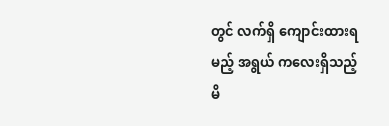တွင် လက်ရှိ ကျောင်းထားရမည့် အရွယ် ကလေးရှိသည့် မိ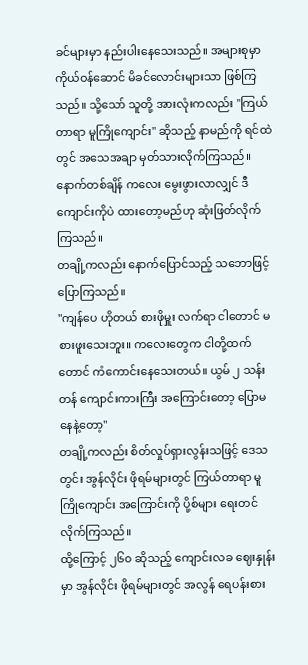ခင်များမှာ နည်းပါးနေသေးသည်။ အများစုမှာ ကိုယ်ဝန်ဆောင် မိခင်လောင်းများသာ ဖြစ်ကြသည်။ သို့သော် သူတို့ အားလုံးကလည်း "ကြယ်တာရာ မူကြိုကျောင်း" ဆိုသည့် နာမည်ကို ရင်ထဲတွင် အသေအချာ မှတ်သားလိုက်ကြသည်။ နောက်တစ်ချိန် ကလေး မွေးဖွားလာလျှင် ဒီကျောင်းကိုပဲ ထားတော့မည်ဟု ဆုံးဖြတ်လိုက်ကြသည်။
တချို့ကလည်း နောက်ပြောင်သည့် သဘောဖြင့် ပြောကြသည်။
"ကျန်ပေ ဟိုတယ် စားဖိုမှူး လက်ရာ ငါတောင် မစားဖူးသေးဘူး။ ကလေးတွေက ငါတို့ထက်တောင် ကံကောင်းနေသေးတယ်။ ယွမ် ၂ သန်းတန် ကျောင်းကားကြီး အကြောင်းတော့ ပြောမနေနဲ့တော့"
တချို့ကလည်း စိတ်လှုပ်ရှားလွန်းသဖြင့် ဒေသတွင်း အွန်လိုင်း ဖိုရမ်များတွင် ကြယ်တာရာ မူကြိုကျောင်း အကြောင်းကို ပို့စ်များ ရေးတင်လိုက်ကြသည်။
ထို့ကြောင့် ၂၆၀ ဆိုသည့် ကျောင်းလခ ဈေးနှုန်းမှာ အွန်လိုင်း ဖိုရမ်များတွင် အလွန် ရေပန်းစား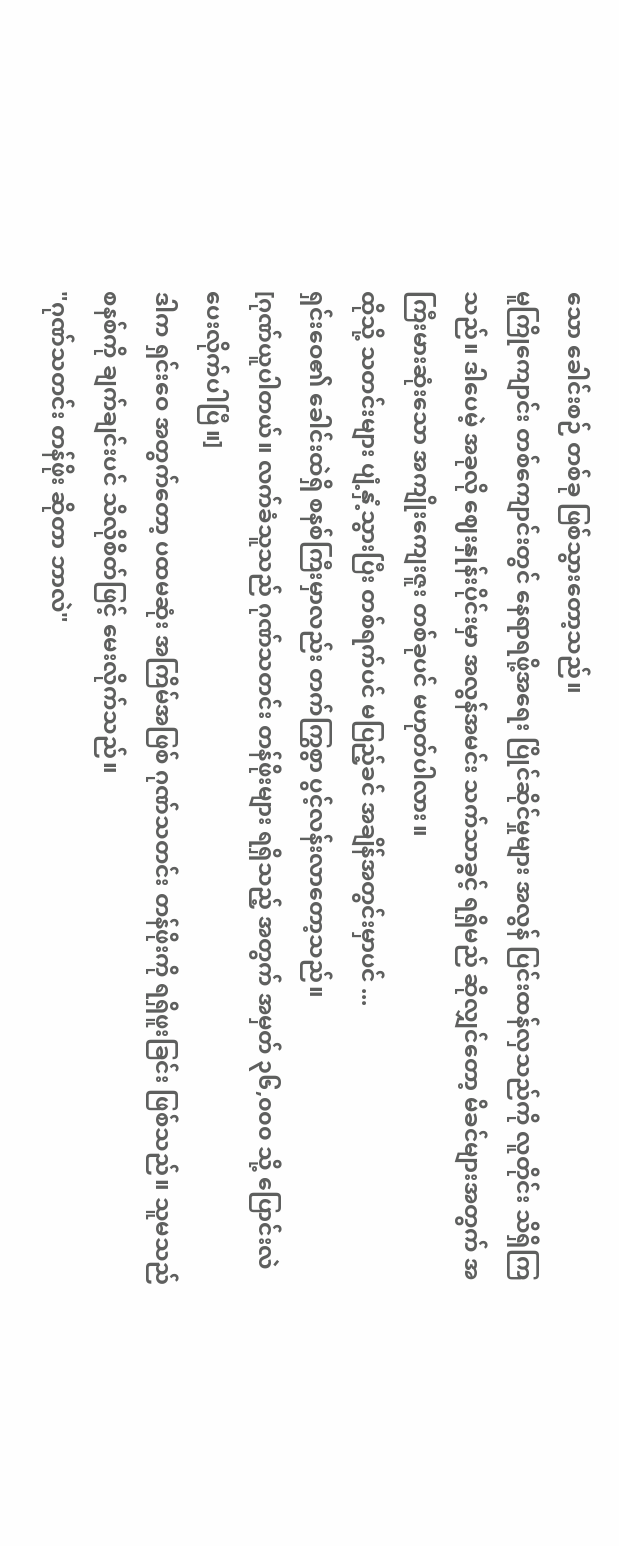သော ခေါင်းစဉ် တစ်ခု ဖြစ်သွားတော့သည်။
မူကြိုကျောင်း တစ်ကျောင်းတွင် နေရာရဖို့အရေး ပြိုင်ဆိုင်မှုများ အလွန် ပြင်းထန်လှသည်ကို လူတိုင်း သိရှိကြသည်။ ဒါပေမဲ့ အခုလို ဈေးနှုန်းပိုင်းမှာ အလွန်အမင်း သက်သာခွင့် ရရှိမည် ဆိုလျှင်တော့ မိခင်များအတွက် အကြီးမားဆုံးသော အကျိုးကျေးဇူး တစ်ခုပင် မဟုတ်ပါလား။
ထိုသို့ သတင်းများ ပျံ့နှံ့သွားပြီး တစ်ရက်ပင် မပြည့်ခင် အချိန်အတွင်းမှာပင် ...
ရှင်းဝေ၏ ခေါင်းထဲရှိ စနစ်ကြီးမှာလည်း တက်ကြွစွာ ပွင့်လန်းလာတော့သည်။
[ဂုဏ်ယူပါတယ်။ လက်ခံသူသည် ဂုဏ်သတင်း တန်ဖိုးများ ရရှိသည့် အတွက် အမှတ် ၃၆,၀၀၀ သို့ ပြောင်းလဲ ပေးလိုက်ပါပြီ။]
ဒါက ရှင်းဝေ အတွက်တော့ ပထမဆုံး အကြိမ်အဖြစ် ဂုဏ်သတင်း တန်ဖိုးကို ရရှိဖူးခြင်း ဖြစ်သည်။ သူမသည် စနစ်ကို ချက်ချင်းပင် သိလိုစိတ်ဖြင့် မေးလိုက်သည်။
"ဂုဏ်သတင်း တန်ဖိုး ဆိုတာ ဘာလဲ"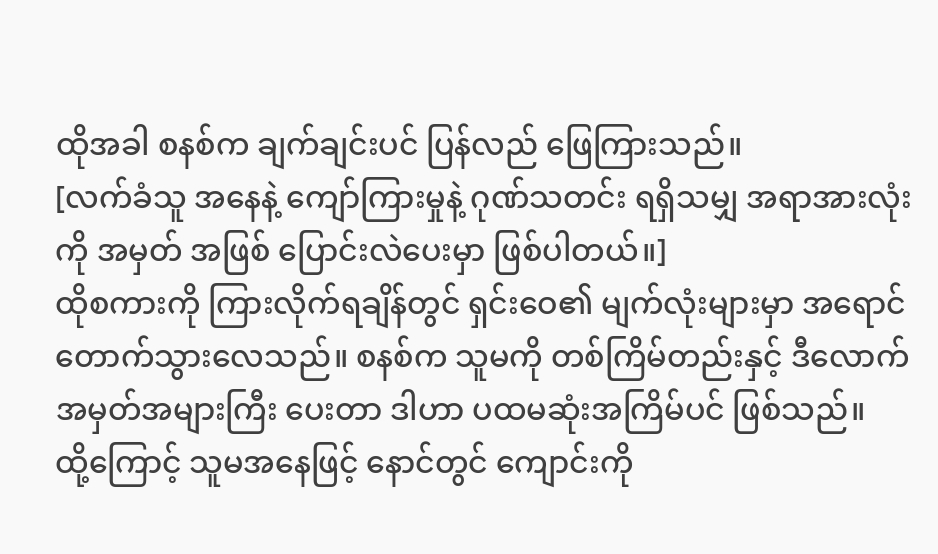ထိုအခါ စနစ်က ချက်ချင်းပင် ပြန်လည် ဖြေကြားသည်။
[လက်ခံသူ အနေနဲ့ ကျော်ကြားမှုနဲ့ ဂုဏ်သတင်း ရရှိသမျှ အရာအားလုံးကို အမှတ် အဖြစ် ပြောင်းလဲပေးမှာ ဖြစ်ပါတယ်။]
ထိုစကားကို ကြားလိုက်ရချိန်တွင် ရှင်းဝေ၏ မျက်လုံးများမှာ အရောင်တောက်သွားလေသည်။ စနစ်က သူမကို တစ်ကြိမ်တည်းနှင့် ဒီလောက် အမှတ်အများကြီး ပေးတာ ဒါဟာ ပထမဆုံးအကြိမ်ပင် ဖြစ်သည်။
ထို့ကြောင့် သူမအနေဖြင့် နောင်တွင် ကျောင်းကို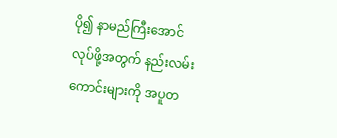ပို၍ နာမည်ကြီးအောင် လုပ်ဖို့အတွက် နည်းလမ်းကောင်းများကို အပူတ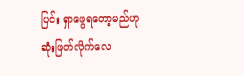ပြင်း ရှာဖွေရတော့မည်ဟု ဆုံးဖြတ်လိုက်လေ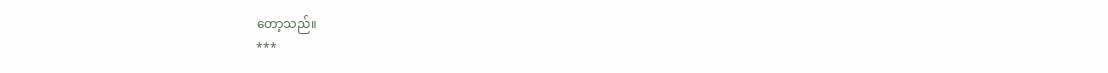တော့သည်။
***